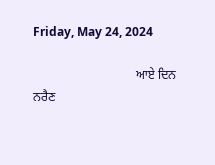Friday, May 24, 2024

                                 ਆਏ ਦਿਨ ਨਰੈਣ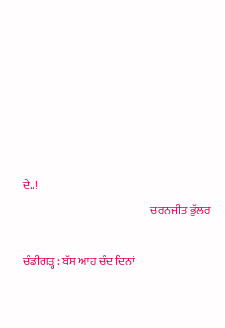ਦੇ..!
                                                        ਚਰਨਜੀਤ ਭੁੱਲਰ

ਚੰਡੀਗੜ੍ਹ : ਬੱਸ ਆਹ ਚੰਦ ਦਿਨਾਂ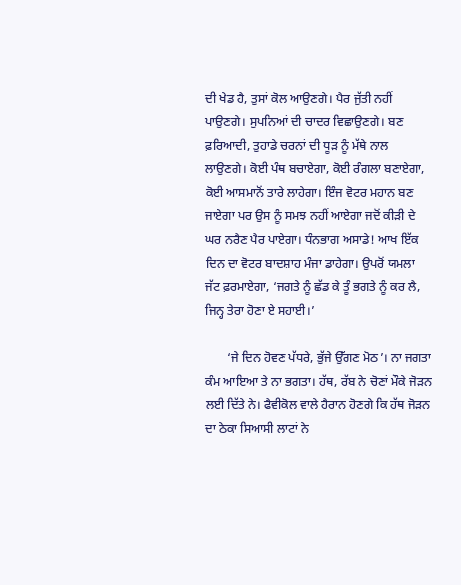ਦੀ ਖੇਡ ਹੈ, ਤੁਸਾਂ ਕੋਲ ਆਉਣਗੇ। ਪੈਰ ਜੁੱਤੀ ਨਹੀਂ ਪਾਉਣਗੇ। ਸੁਪਨਿਆਂ ਦੀ ਚਾਦਰ ਵਿਛਾਉਣਗੇ। ਬਣ ਫ਼ਰਿਆਦੀ, ਤੁਹਾਡੇ ਚਰਨਾਂ ਦੀ ਧੂੜ ਨੂੰ ਮੱਥੇ ਨਾਲ ਲਾਉਣਗੇ। ਕੋਈ ਪੰਥ ਬਚਾਏਗਾ, ਕੋਈ ਰੰਗਲਾ ਬਣਾਏਗਾ, ਕੋਈ ਆਸਮਾਨੋਂ ਤਾਰੇ ਲਾਹੇਗਾ। ਇੰਜ ਵੋਟਰ ਮਹਾਨ ਬਣ ਜਾਏਗਾ ਪਰ ਉਸ ਨੂੰ ਸਮਝ ਨਹੀਂ ਆਏਗਾ ਜਦੋਂ ਕੀੜੀ ਦੇ ਘਰ ਨਰੈਣ ਪੈਰ ਪਾਏਗਾ। ਧੰਨਭਾਗ ਅਸਾਡੇ! ਆਖ ਇੱਕ ਦਿਨ ਦਾ ਵੋਟਰ ਬਾਦਸ਼ਾਹ ਮੰਜਾ ਡਾਹੇਗਾ। ਉਪਰੋਂ ਯਮਲਾ ਜੱਟ ਫ਼ਰਮਾਏਗਾ, ‘ਜਗਤੇ ਨੂੰ ਛੱਡ ਕੇ ਤੂੰ ਭਗਤੇ ਨੂੰ ਕਰ ਲੈ, ਜਿਨ੍ਹ ਤੇਰਾ ਹੋਣਾ ਏ ਸਹਾਈ।’

       ‘ਜੇ ਦਿਨ ਹੋਵਣ ਪੱਧਰੇ, ਭੁੱਜੇ ਉੱਗਣ ਮੋਠ’। ਨਾ ਜਗਤਾ ਕੰਮ ਆਇਆ ਤੇ ਨਾ ਭਗਤਾ। ਹੱਥ, ਰੱਬ ਨੇ ਚੋਣਾਂ ਮੌਕੇ ਜੋੜਨ ਲਈ ਦਿੱਤੇ ਨੇ। ਫੈਵੀਕੋਲ ਵਾਲੇ ਹੈਰਾਨ ਹੋਣਗੇ ਕਿ ਹੱਥ ਜੋੜਨ ਦਾ ਠੇਕਾ ਸਿਆਸੀ ਲਾਟਾਂ ਨੇ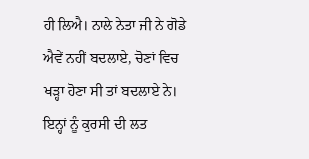ਹੀ ਲਿਐ। ਨਾਲੇ ਨੇਤਾ ਜੀ ਨੇ ਗੋਡੇ ਐਵੇਂ ਨਹੀਂ ਬਦਲਾਏ, ਚੋਣਾਂ ਵਿਚ ਖੜ੍ਹਾ ਹੋਣਾ ਸੀ ਤਾਂ ਬਦਲਾਏ ਨੇ। ਇਨ੍ਹਾਂ ਨੂੰ ਕੁਰਸੀ ਦੀ ਲਤ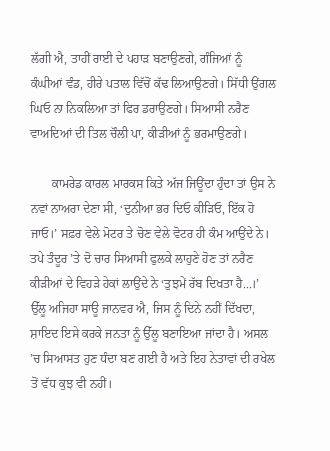ਲੱਗੀ ਐ, ਤਾਹੀਂ ਰਾਈ ਦੇ ਪਹਾੜ ਬਣਾਉਣਗੇ, ਗੰਜਿਆਂ ਨੂੰ ਕੰਘੀਆਂ ਵੰਡ, ਹੀਰੇ ਪਤਾਲ ਵਿੱਚੋਂ ਕੱਢ ਲਿਆਉਣਗੇ। ਸਿੱਧੀ ਉਂਗਲ ਘਿਓ ਨਾ ਨਿਕਲਿਆ ਤਾਂ ਫਿਰ ਡਰਾਉਣਗੇ। ਸਿਆਸੀ ਨਰੈਣ ਵਾਅਦਿਆਂ ਦੀ ਤਿਲ ਚੌਲੀ ਪਾ, ਕੀੜੀਆਂ ਨੂੰ ਭਰਮਾਉਣਗੇ।

       ਕਾਮਰੇਡ ਕਾਰਲ ਮਾਰਕਸ ਕਿਤੇ ਅੱਜ ਜਿਊਂਦਾ ਹੁੰਦਾ ਤਾਂ ਉਸ ਨੇ ਨਵਾਂ ਨਾਅਰਾ ਦੇਣਾ ਸੀ, ‘ਦੁਨੀਆ ਭਰ ਦਿਓ ਕੀੜਿਓ, ਇੱਕ ਹੋ ਜਾਓ।’ ਸਫ਼ਰ ਵੇਲੇ ਮੋਟਰ ਤੇ ਚੋਣ ਵੇਲੇ ਵੋਟਰ ਹੀ ਕੰਮ ਆਉਂਦੇ ਨੇ। ਤਪੇ ਤੰਦੂਰ ’ਤੇ ਦੋ ਚਾਰ ਸਿਆਸੀ ਫੁਲਕੇ ਲਾਹੁਣੇ ਹੋਣ ਤਾਂ ਨਰੈਣ ਕੀੜੀਆਂ ਦੇ ਵਿਹੜੇ ਹੇਕਾਂ ਲਾਉਂਦੇ ਨੇ ‘ਤੁਝਮੇਂ ਰੱਬ ਦਿਖਤਾ ਹੈ...।’ ਉੱਲੂ ਅਜਿਹਾ ਸਾਊ ਜਾਨਵਰ ਐ, ਜਿਸ ਨੂੰ ਦਿਨੇ ਨਹੀਂ ਦਿੱਖਦਾ, ਸ਼ਾਇਦ ਇਸੇ ਕਰਕੇ ਜਨਤਾ ਨੂੰ ਉੱਲੂ ਬਣਾਇਆ ਜਾਂਦਾ ਹੈ। ਅਸਲ ’ਚ ਸਿਆਸਤ ਹੁਣ ਧੰਦਾ ਬਣ ਗਈ ਹੈ ਅਤੇ ਇਹ ਨੇਤਾਵਾਂ ਦੀ ਰਖੇਲ ਤੋਂ ਵੱਧ ਕੁਝ ਵੀ ਨਹੀਂ।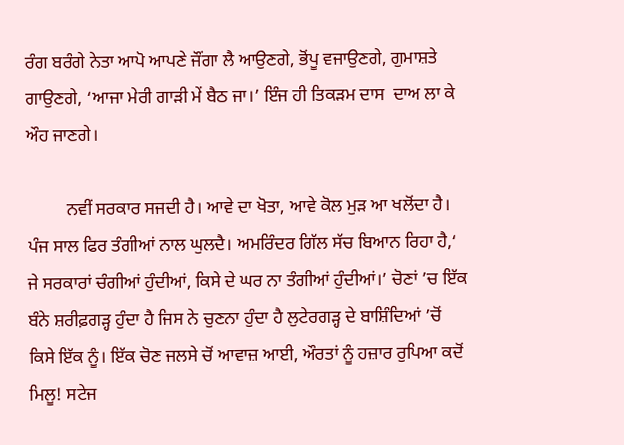ਰੰਗ ਬਰੰਗੇ ਨੇਤਾ ਆਪੋ ਆਪਣੇ ਜੌਂਗਾ ਲੈ ਆਉਣਗੇ, ਭੋਂਪੂ ਵਜਾਉਣਗੇ, ਗੁਮਾਸ਼ਤੇ ਗਾਉਣਗੇ, ‘ਆਜਾ ਮੇਰੀ ਗਾੜੀ ਮੇਂ ਬੈਠ ਜਾ।’ ਇੰਜ ਹੀ ਤਿਕੜਮ ਦਾਸ  ਦਾਅ ਲਾ ਕੇ ਔਹ ਜਾਣਗੇ।

         ਨਵੀਂ ਸਰਕਾਰ ਸਜਦੀ ਹੈ। ਆਵੇ ਦਾ ਖੋਤਾ, ਆਵੇ ਕੋਲ ਮੁੜ ਆ ਖਲੋਂਦਾ ਹੈ। ਪੰਜ ਸਾਲ ਫਿਰ ਤੰਗੀਆਂ ਨਾਲ ਘੁਲਦੈ। ਅਮਰਿੰਦਰ ਗਿੱਲ ਸੱਚ ਬਿਆਨ ਰਿਹਾ ਹੈ,‘ ਜੇ ਸਰਕਾਰਾਂ ਚੰਗੀਆਂ ਹੁੰਦੀਆਂ, ਕਿਸੇ ਦੇ ਘਰ ਨਾ ਤੰਗੀਆਂ ਹੁੰਦੀਆਂ।’ ਚੋਣਾਂ ’ਚ ਇੱਕ ਬੰਨੇ ਸ਼ਰੀਫ਼ਗੜ੍ਹ ਹੁੰਦਾ ਹੈ ਜਿਸ ਨੇ ਚੁਣਨਾ ਹੁੰਦਾ ਹੈ ਲੁਟੇਰਗੜ੍ਹ ਦੇ ਬਾਸ਼ਿੰਦਿਆਂ ’ਚੋਂ ਕਿਸੇ ਇੱਕ ਨੂੰ। ਇੱਕ ਚੋਣ ਜਲਸੇ ਚੋਂ ਆਵਾਜ਼ ਆਈ, ਔਰਤਾਂ ਨੂੰ ਹਜ਼ਾਰ ਰੁਪਿਆ ਕਦੋਂ ਮਿਲੂ! ਸਟੇਜ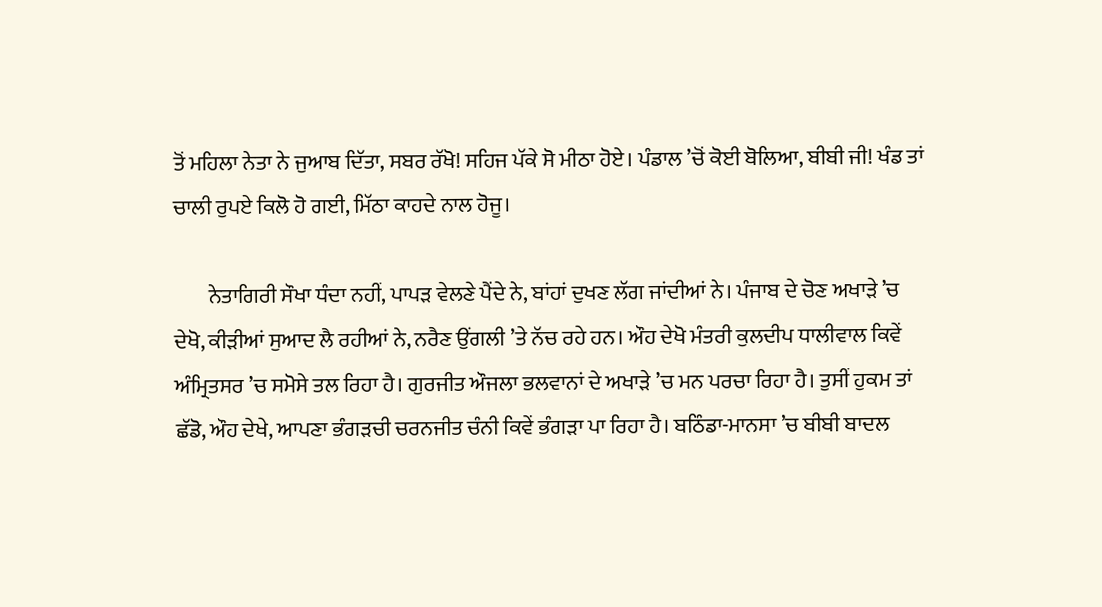ਤੋਂ ਮਹਿਲਾ ਨੇਤਾ ਨੇ ਜੁਆਬ ਦਿੱਤਾ, ਸਬਰ ਰੱਖੋ! ਸਹਿਜ ਪੱਕੇ ਸੋ ਮੀਠਾ ਹੋਏ। ਪੰਡਾਲ ’ਚੋਂ ਕੋਈ ਬੋਲਿਆ, ਬੀਬੀ ਜੀ! ਖੰਡ ਤਾਂ ਚਾਲੀ ਰੁਪਏ ਕਿਲੋ ਹੋ ਗਈ, ਮਿੱਠਾ ਕਾਹਦੇ ਨਾਲ ਹੋਜੂ।

        ਨੇਤਾਗਿਰੀ ਸੌਖਾ ਧੰਦਾ ਨਹੀਂ, ਪਾਪੜ ਵੇਲਣੇ ਪੈਂਦੇ ਨੇ, ਬਾਂਹਾਂ ਦੁਖਣ ਲੱਗ ਜਾਂਦੀਆਂ ਨੇ। ਪੰਜਾਬ ਦੇ ਚੋਣ ਅਖਾੜੇ ’ਚ ਦੇਖੋ, ਕੀੜੀਆਂ ਸੁਆਦ ਲੈ ਰਹੀਆਂ ਨੇ, ਨਰੈਣ ਉਂਗਲੀ ’ਤੇ ਨੱਚ ਰਹੇ ਹਨ। ਔਹ ਦੇਖੋ ਮੰਤਰੀ ਕੁਲਦੀਪ ਧਾਲੀਵਾਲ ਕਿਵੇਂ ਅੰਮ੍ਰਿਤਸਰ ’ਚ ਸਮੋਸੇ ਤਲ ਰਿਹਾ ਹੈ। ਗੁਰਜੀਤ ਔਜਲਾ ਭਲਵਾਨਾਂ ਦੇ ਅਖਾੜੇ ’ਚ ਮਨ ਪਰਚਾ ਰਿਹਾ ਹੈ। ਤੁਸੀਂ ਹੁਕਮ ਤਾਂ ਛੱਡੋ, ਔਹ ਦੇਖੇ, ਆਪਣਾ ਭੰਗੜਚੀ ਚਰਨਜੀਤ ਚੰਨੀ ਕਿਵੇਂ ਭੰਗੜਾ ਪਾ ਰਿਹਾ ਹੈ। ਬਠਿੰਡਾ-ਮਾਨਸਾ ’ਚ ਬੀਬੀ ਬਾਦਲ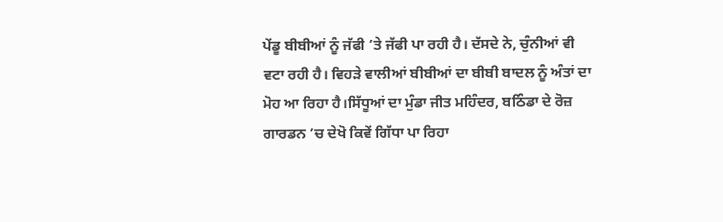ਪੇਂਡੂ ਬੀਬੀਆਂ ਨੂੰ ਜੱਫੀ ’ਤੇ ਜੱਫੀ ਪਾ ਰਹੀ ਹੈ। ਦੱਸਦੇ ਨੇ, ਚੁੰਨੀਆਂ ਵੀ ਵਟਾ ਰਹੀ ਹੈ। ਵਿਹੜੇ ਵਾਲੀਆਂ ਬੀਬੀਆਂ ਦਾ ਬੀਬੀ ਬਾਦਲ ਨੂੰ ਅੰਤਾਂ ਦਾ ਮੋਹ ਆ ਰਿਹਾ ਹੈ।ਸਿੱਧੂਆਂ ਦਾ ਮੁੰਡਾ ਜੀਤ ਮਹਿੰਦਰ, ਬਠਿੰਡਾ ਦੇ ਰੋਜ਼ ਗਾਰਡਨ ’ਚ ਦੇਖੋ ਕਿਵੇਂ ਗਿੱਧਾ ਪਾ ਰਿਹਾ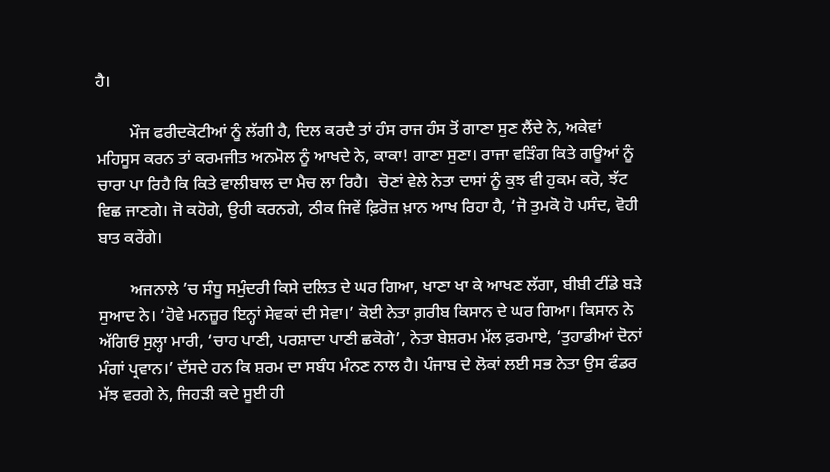ਹੈ।

        ਮੌਜ ਫਰੀਦਕੋਟੀਆਂ ਨੂੰ ਲੱਗੀ ਹੈ, ਦਿਲ ਕਰਦੈ ਤਾਂ ਹੰਸ ਰਾਜ ਹੰਸ ਤੋਂ ਗਾਣਾ ਸੁਣ ਲੈਂਦੇ ਨੇ, ਅਕੇਵਾਂ ਮਹਿਸੂਸ ਕਰਨ ਤਾਂ ਕਰਮਜੀਤ ਅਨਮੋਲ ਨੂੰ ਆਖਦੇ ਨੇ, ਕਾਕਾ! ਗਾਣਾ ਸੁਣਾ। ਰਾਜਾ ਵੜਿੰਗ ਕਿਤੇ ਗਊਆਂ ਨੂੰ ਚਾਰਾ ਪਾ ਰਿਹੈ ਕਿ ਕਿਤੇ ਵਾਲੀਬਾਲ ਦਾ ਮੈਚ ਲਾ ਰਿਹੈ।  ਚੋਣਾਂ ਵੇਲੇ ਨੇਤਾ ਦਾਸਾਂ ਨੂੰ ਕੁਝ ਵੀ ਹੁਕਮ ਕਰੋ, ਝੱਟ ਵਿਛ ਜਾਣਗੇ। ਜੋ ਕਹੋਗੇ, ਉਹੀ ਕਰਨਗੇ, ਠੀਕ ਜਿਵੇਂ ਫ਼ਿਰੋਜ਼ ਖ਼ਾਨ ਆਖ ਰਿਹਾ ਹੈ, ‘ਜੋ ਤੁਮਕੋ ਹੋ ਪਸੰਦ, ਵੋਹੀ ਬਾਤ ਕਰੇਂਗੇ।

        ਅਜਨਾਲੇ ’ਚ ਸੰਧੂ ਸਮੁੰਦਰੀ ਕਿਸੇ ਦਲਿਤ ਦੇ ਘਰ ਗਿਆ, ਖਾਣਾ ਖਾ ਕੇ ਆਖਣ ਲੱਗਾ, ਬੀਬੀ ਟੀਂਡੇ ਬੜੇ ਸੁਆਦ ਨੇ। ‘ਹੋਵੇ ਮਨਜ਼ੂਰ ਇਨ੍ਹਾਂ ਸੇਵਕਾਂ ਦੀ ਸੇਵਾ।’ ਕੋਈ ਨੇਤਾ ਗ਼ਰੀਬ ਕਿਸਾਨ ਦੇ ਘਰ ਗਿਆ। ਕਿਸਾਨ ਨੇ ਅੱਗਿਓਂ ਸੁਲ੍ਹਾ ਮਾਰੀ, ‘ਚਾਹ ਪਾਣੀ, ਪਰਸ਼ਾਦਾ ਪਾਣੀ ਛਕੋਗੇ’, ਨੇਤਾ ਬੇਸ਼ਰਮ ਮੱਲ ਫ਼ਰਮਾਏ, ‘ਤੁਹਾਡੀਆਂ ਦੋਨਾਂ ਮੰਗਾਂ ਪ੍ਰਵਾਨ।’ ਦੱਸਦੇ ਹਨ ਕਿ ਸ਼ਰਮ ਦਾ ਸਬੰਧ ਮੰਨਣ ਨਾਲ ਹੈ। ਪੰਜਾਬ ਦੇ ਲੋਕਾਂ ਲਈ ਸਭ ਨੇਤਾ ਉਸ ਫੰਡਰ ਮੱਝ ਵਰਗੇ ਨੇ, ਜਿਹੜੀ ਕਦੇ ਸੂਈ ਹੀ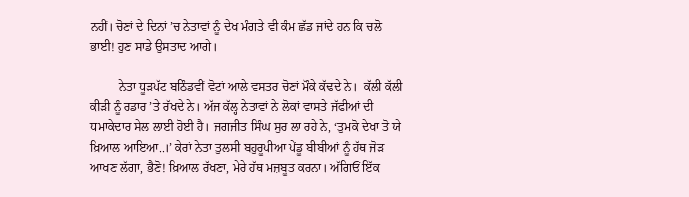ਨਹੀਂ। ਚੋਣਾਂ ਦੇ ਦਿਨਾਂ ’ਚ ਨੇਤਾਵਾਂ ਨੂੰ ਦੇਖ ਮੰਗਤੇ ਵੀ ਕੰਮ ਛੱਡ ਜਾਂਦੇ ਹਨ ਕਿ ਚਲੋ ਭਾਈ! ਹੁਣ ਸਾਡੇ ਉਸਤਾਦ ਆਗੇ।

         ਨੇਤਾ ਧੂੜਪੱਟ ਬਠਿੰਡਵੀਂ ਵੋਟਾਂ ਆਲੇ ਵਸਤਰ ਚੋਣਾਂ ਮੌਕੇ ਕੱਢਦੇ ਨੇ।  ਕੱਲੀ ਕੱਲੀ ਕੀੜੀ ਨੂੰ ਰਡਾਰ ’ਤੇ ਰੱਖਦੇ ਨੇ। ਅੱਜ ਕੱਲ੍ਹ ਨੇਤਾਵਾਂ ਨੇ ਲੋਕਾਂ ਵਾਸਤੇ ਜੱਫੀਆਂ ਦੀ ਧਮਾਕੇਦਾਰ ਸੇਲ ਲਾਈ ਹੋਈ ਹੈ। ਜਗਜੀਤ ਸਿੰਘ ਸੁਰ ਲਾ ਰਹੇ ਨੇ, ‘ਤੁਮਕੋ ਦੇਖਾ ਤੋ ਯੇ ਖ਼ਿਆਲ ਆਇਆ..।’ ਕੇਰਾਂ ਨੇਤਾ ਤੁਲਸੀ ਬਹੁਰੂਪੀਆ ਪੇਂਡੂ ਬੀਬੀਆਂ ਨੂੰ ਹੱਥ ਜੋੜ ਆਖਣ ਲੱਗਾ, ਭੈਣੋ! ਖ਼ਿਆਲ ਰੱਖਣਾ, ਮੇਰੇ ਹੱਥ ਮਜ਼ਬੂਤ ਕਰਨਾ। ਅੱਗਿਓਂ ਇੱਕ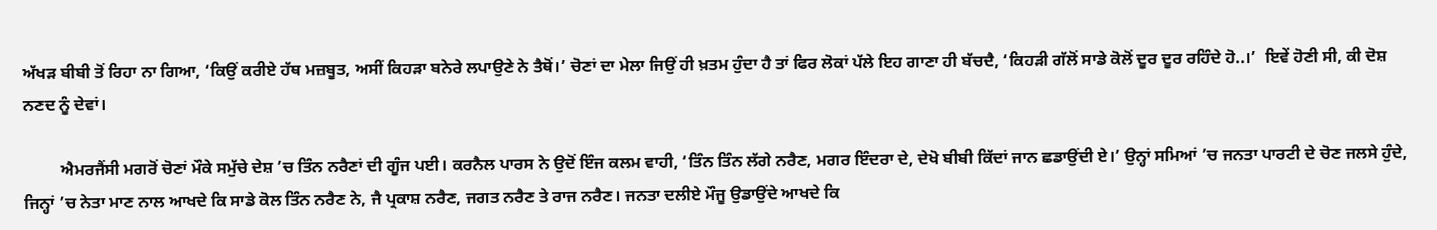ਅੱਖੜ ਬੀਬੀ ਤੋਂ ਰਿਹਾ ਨਾ ਗਿਆ, ‘ਕਿਉਂ ਕਰੀਏ ਹੱਥ ਮਜ਼ਬੂਤ, ਅਸੀਂ ਕਿਹੜਾ ਬਨੇਰੇ ਲਪਾਉਣੇ ਨੇ ਤੈਥੋਂ।’ ਚੋਣਾਂ ਦਾ ਮੇਲਾ ਜਿਉਂ ਹੀ ਖ਼ਤਮ ਹੁੰਦਾ ਹੈ ਤਾਂ ਫਿਰ ਲੋਕਾਂ ਪੱਲੇ ਇਹ ਗਾਣਾ ਹੀ ਬੱਚਦੈ, ‘ਕਿਹੜੀ ਗੱਲੋਂ ਸਾਡੇ ਕੋਲੋਂ ਦੂਰ ਦੂਰ ਰਹਿੰਦੇ ਹੋ..।’  ਇਵੇਂ ਹੋਣੀ ਸੀ, ਕੀ ਦੋਸ਼ ਨਣਦ ਨੂੰ ਦੇਵਾਂ।

         ਐਮਰਜੈਂਸੀ ਮਗਰੋਂ ਚੋਣਾਂ ਮੌਕੇ ਸਮੁੱਚੇ ਦੇਸ਼ ’ਚ ਤਿੰਨ ਨਰੈਣਾਂ ਦੀ ਗੂੰਜ ਪਈ। ਕਰਨੈਲ ਪਾਰਸ ਨੇ ਉਦੋਂ ਇੰਜ ਕਲਮ ਵਾਹੀ, ‘ਤਿੰਨ ਤਿੰਨ ਲੱਗੇ ਨਰੈਣ, ਮਗਰ ਇੰਦਰਾ ਦੇ, ਦੇਖੋ ਬੀਬੀ ਕਿੱਦਾਂ ਜਾਨ ਛਡਾਉਂਦੀ ਏ।’ ਉਨ੍ਹਾਂ ਸਮਿਆਂ ’ਚ ਜਨਤਾ ਪਾਰਟੀ ਦੇ ਚੋਣ ਜਲਸੇ ਹੁੰਦੇ, ਜਿਨ੍ਹਾਂ ’ਚ ਨੇਤਾ ਮਾਣ ਨਾਲ ਆਖਦੇ ਕਿ ਸਾਡੇ ਕੋਲ ਤਿੰਨ ਨਰੈਣ ਨੇ, ਜੈ ਪ੍ਰਕਾਸ਼ ਨਰੈਣ, ਜਗਤ ਨਰੈਣ ਤੇ ਰਾਜ ਨਰੈਣ। ਜਨਤਾ ਦਲੀਏ ਮੌਜੂ ਉਡਾਉਂਦੇ ਆਖਦੇ ਕਿ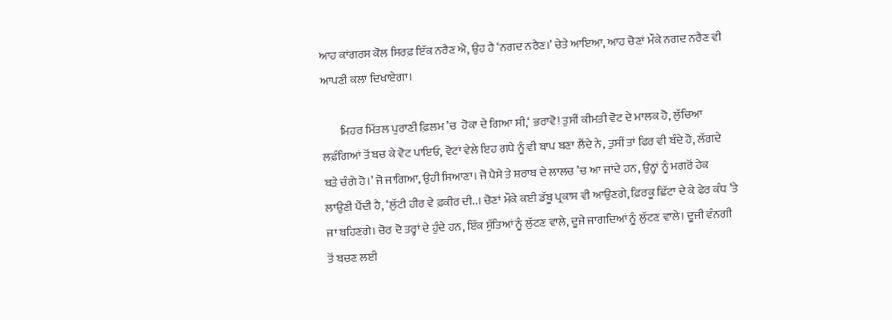ਆਹ ਕਾਂਗਰਸ ਕੋਲ ਸਿਰਫ਼ ਇੱਕ ਨਰੈਣ ਐ, ਉਹ ਹੈ ‘ਨਗਦ ਨਰੈਣ।’ ਚੇਤੇ ਆਇਆ, ਆਹ ਚੋਣਾਂ ਮੌਕੇ ਨਗਦ ਨਰੈਣ ਵੀ ਆਪਣੀ ਕਲਾ ਦਿਖਾਏਗਾ।

        ਮਿਹਰ ਮਿੱਤਲ ਪੁਰਾਣੀ ਫ਼ਿਲਮ ’ਚ  ਹੋਕਾ ਦੇ ਗਿਆ ਸੀ,‘ ਭਰਾਵੋ! ਤੁਸੀਂ ਕੀਮਤੀ ਵੋਟ ਦੇ ਮਾਲਕ ਹੋ, ਲੁੱਚਿਆ ਲਫ਼ੰਗਿਆਂ ਤੋਂ ਬਚ ਕੇ ਵੋਟ ਪਾਇਓ, ਵੋਟਾਂ ਵੇਲੇ ਇਹ ਗਧੇ ਨੂੰ ਵੀ ਬਾਪ ਬਣਾ ਲੈਂਦੇ ਨੇ, ਤੁਸੀਂ ਤਾਂ ਫਿਰ ਵੀ ਬੰਦੇ ਹੋ, ਲੱਗਦੇ ਬੜੇ ਚੰਗੇ ਹੋ।’ ਜੋ ਜਾਗਿਆ, ਉਹੀ ਸਿਆਣਾ। ਜੋ ਪੈਸੇ ਤੇ ਸ਼ਰਾਬ ਦੇ ਲਾਲਚ ’ਚ ਆ ਜਾਂਦੇ ਹਨ, ਉਨ੍ਹਾਂ ਨੂੰ ਮਗਰੋਂ ਹੇਕ ਲਾਉਣੀ ਪੈਂਦੀ ਹੈ, ‘ਲੁੱਟੀ ਹੀਰ ਵੇ ਫ਼ਕੀਰ ਦੀ..। ਚੋਣਾਂ ਮੌਕੇ ਕਈ ਡੱਬੂ ਪ੍ਰਕਾਸ਼ ਵੀ ਆਉਣਗੇ, ਫ਼ਿਰਕੂ ਛਿੱਟਾ ਦੇ ਕੇ ਫੇਰ ਕੰਧ ’ਤੇ ਜਾ ਬਹਿਣਗੇ। ਚੋਰ ਦੋ ਤਰ੍ਹਾਂ ਦੇ ਹੁੰਦੇ ਹਨ, ਇੱਕ ਸੁੱਤਿਆਂ ਨੂੰ ਲੁੱਟਣ ਵਾਲੇ, ਦੂਜੇ ਜਾਗਦਿਆਂ ਨੂੰ ਲੁੱਟਣ ਵਾਲੇ। ਦੂਜੀ ਵੰਨਗੀ ਤੋਂ ਬਚਣ ਲਈ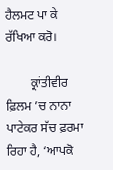ਹੈਲਮਟ ਪਾ ਕੇ ਰੱਖਿਆ ਕਰੋ।

        ਕ੍ਰਾਂਤੀਵੀਰ ਫ਼ਿਲਮ ’ਚ ਨਾਨਾ ਪਾਟੇਕਰ ਸੱਚ ਫ਼ਰਮਾ ਰਿਹਾ ਹੈ, ‘ਆਪਕੋ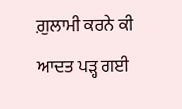ਗ਼ੁਲਾਮੀ ਕਰਨੇ ਕੀ ਆਦਤ ਪੜ੍ਹ ਗਈ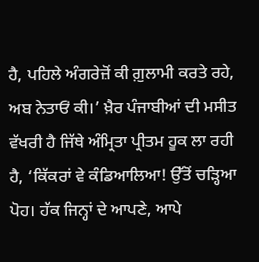ਹੈ, ਪਹਿਲੇ ਅੰਗਰੇਜ਼ੋਂ ਕੀ ਗ਼ੁਲਾਮੀ ਕਰਤੇ ਰਹੇ, ਅਬ ਨੇਤਾਓਂ ਕੀ।’ ਖ਼ੈਰ ਪੰਜਾਬੀਆਂ ਦੀ ਮਸੀਤ ਵੱਖਰੀ ਹੈ ਜਿੱਥੇ ਅੰਮ੍ਰਿਤਾ ਪ੍ਰੀਤਮ ਹੂਕ ਲਾ ਰਹੀ ਹੈ, ‘ਕਿੱਕਰਾਂ ਵੇ ਕੰਡਿਆਲਿਆ! ਉੱਤੋਂ ਚੜ੍ਹਿਆ ਪੋਹ। ਹੱਕ ਜਿਨ੍ਹਾਂ ਦੇ ਆਪਣੇ, ਆਪੇ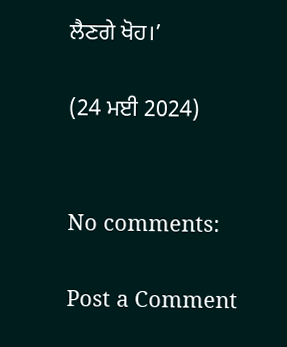ਲੈਣਗੇ ਖੋਹ।’

(24 ਮਈ 2024)


No comments:

Post a Comment